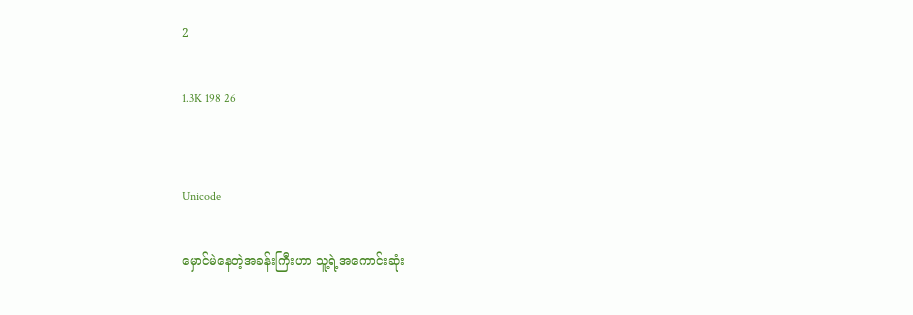2

1.3K 198 26


Unicode

မှောင်မဲနေတဲ့အခန်းကြီးဟာ သူ့ရဲ့အကောင်းဆုံး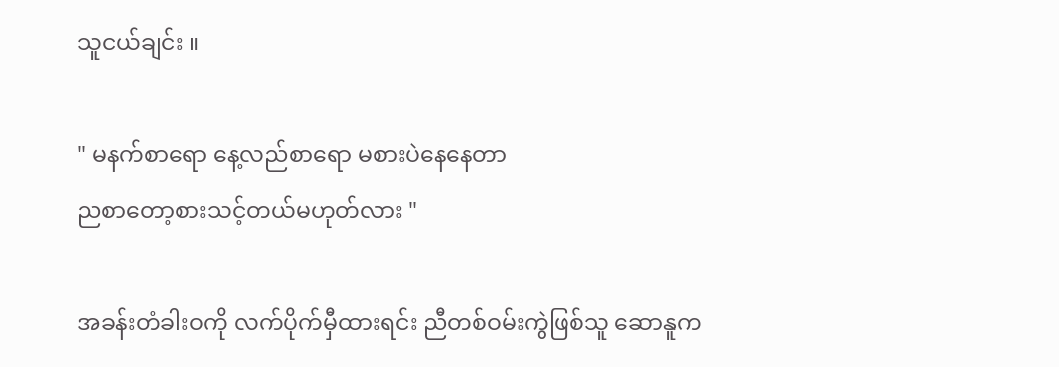သူငယ်ချင်း ။

" မနက်စာရော နေ့လည်စာရော မစားပဲနေနေတာ
ညစာတော့စားသင့်တယ်မဟုတ်လား "

အခန်းတံခါးဝကို လက်ပိုက်မှီထားရင်း ညီတစ်ဝမ်းကွဲဖြစ်သူ ဆောနူက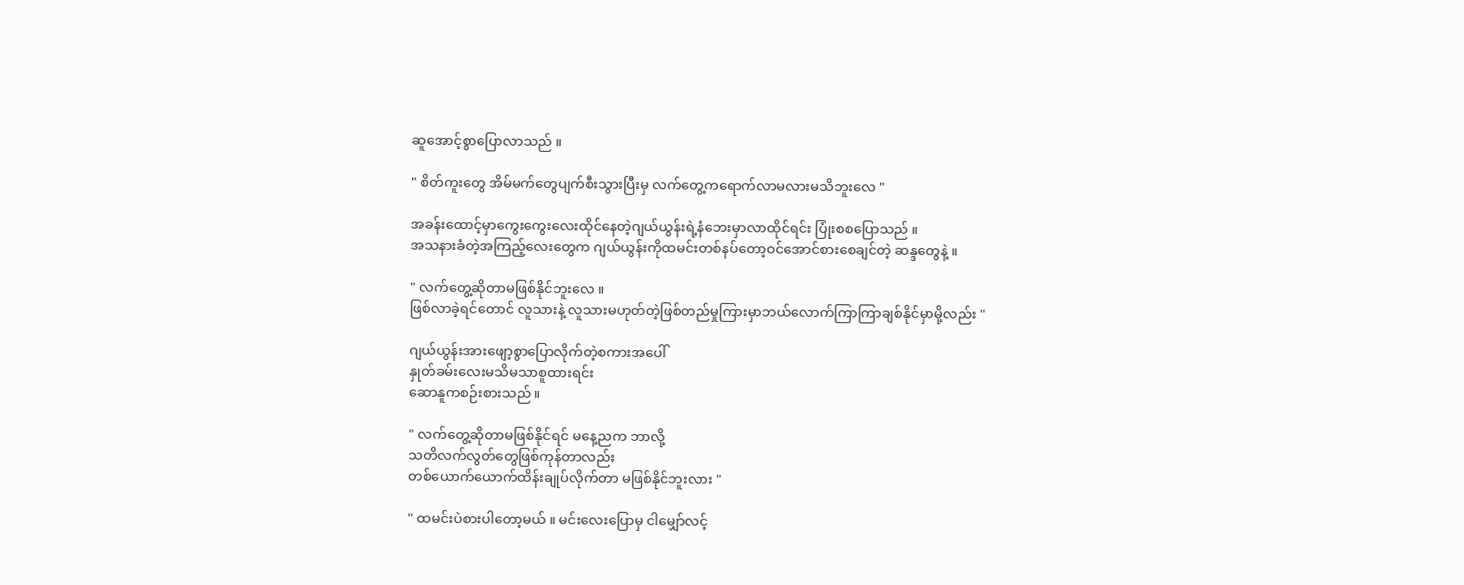ဆူအောင့်စွာပြောလာသည် ။

" စိတ်ကူးတွေ အိမ်မက်တွေပျက်စီးသွားပြီးမှ လက်တွေ့ကရောက်လာမလားမသိဘူးလေ "

အခန်းထောင့်မှာကွေးကွေးလေးထိုင်နေတဲ့ဂျယ်ယွန်းရဲ့နံဘေးမှာလာထိုင်ရင်း ပြုံးစစပြောသည် ။
အသနားခံတဲ့အကြည့်လေးတွေက ဂျယ်ယွန်းကိုထမင်းတစ်နပ်တော့ဝင်အောင်စားစေချင်တဲ့ ဆန္ဒတွေနဲ့ ။

" လက်တွေ့ဆိုတာမဖြစ်နိုင်ဘူးလေ ။
ဖြစ်လာခဲ့ရင်တောင် လူသားနဲ့ လူသားမဟုတ်တဲ့ဖြစ်တည်မှုကြားမှာဘယ်လောက်ကြာကြာချစ်နိုင်မှာမို့လည်း "

ဂျယ်ယွန်းအားဖျော့စွာပြောလိုက်တဲ့စကားအပေါ်
နှုတ်ခမ်းလေးမသိမသာစူထားရင်း
ဆောနူကစဉ်းစားသည် ။

" လက်တွေ့ဆိုတာမဖြစ်နိုင်ရင် မနေ့ညက ဘာလို့
သတိလက်လွတ်တွေဖြစ်ကုန်တာလည်း
တစ်ယောက်ယောက်ထိန်းချုပ်လိုက်တာ မဖြစ်နိုင်ဘူးလား "

" ထမင်းပဲစားပါတော့မယ် ။ မင်းလေးပြောမှ ငါမျှော်လင့်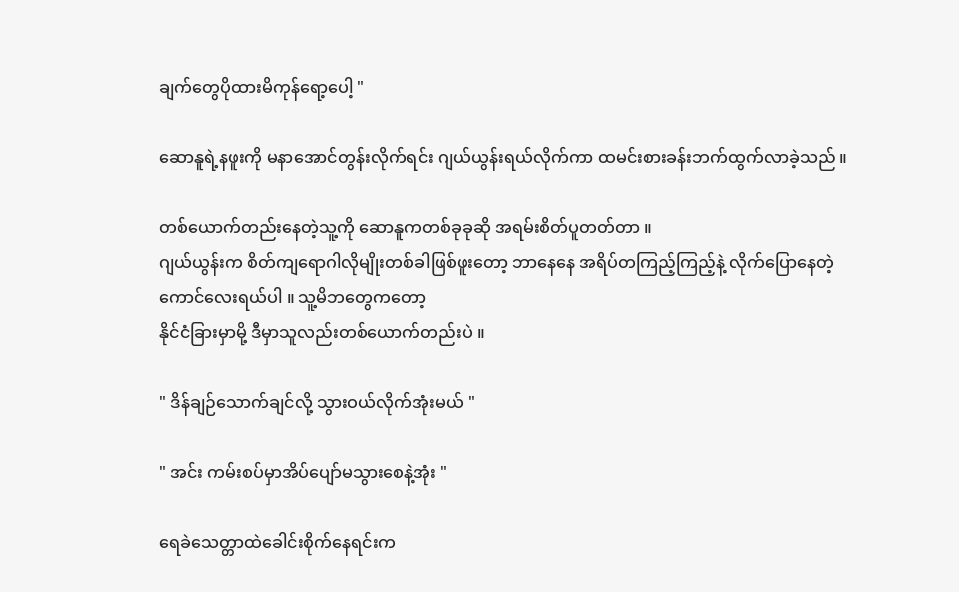ချက်တွေပိုထားမိကုန်ရော့ပေါ့ "

ဆောနူရဲ့နဖူးကို မနာအောင်တွန်းလိုက်ရင်း ဂျယ်ယွန်းရယ်လိုက်ကာ ထမင်းစားခန်းဘက်ထွက်လာခဲ့သည် ။

တစ်ယောက်တည်းနေတဲ့သူ့ကို ဆောနူကတစ်ခုခုဆို အရမ်းစိတ်ပူတတ်တာ ။
ဂျယ်ယွန်းက စိတ်ကျရောဂါလိုမျိုးတစ်ခါဖြစ်ဖူးတော့ ဘာနေနေ အရိပ်တကြည့်ကြည့်နဲ့ လိုက်ပြောနေတဲ့
ကောင်လေးရယ်ပါ ။ သူ့မိဘတွေကတော့
နိုင်ငံခြားမှာမို့ ဒီမှာသူလည်းတစ်ယောက်တည်းပဲ ။

" ဒိန်ချဉ်သောက်ချင်လို့ သွားဝယ်လိုက်အုံးမယ် "

" အင်း ကမ်းစပ်မှာအိပ်ပျော်မသွားစေနဲ့အုံး "

ရေခဲသေတ္တာထဲခေါင်းစိုက်နေရင်းက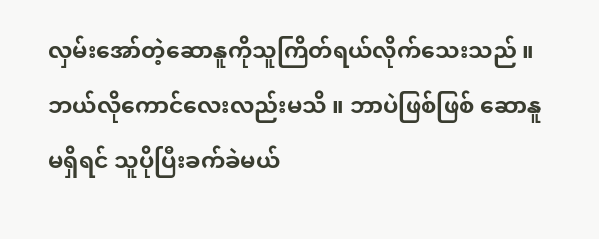လှမ်းအော်တဲ့ဆောနူကိုသူကြိတ်ရယ်လိုက်သေးသည် ။ ဘယ်လိုကောင်လေးလည်းမသိ ။ ဘာပဲဖြစ်ဖြစ် ဆောနူမရှိရင် သူပိုပြီးခက်ခဲမယ်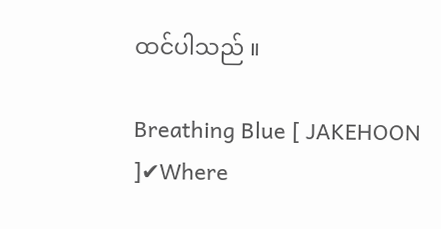ထင်ပါသည် ။

Breathing Blue [ JAKEHOON ]✔Where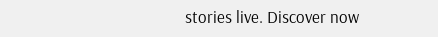stories live. Discover now